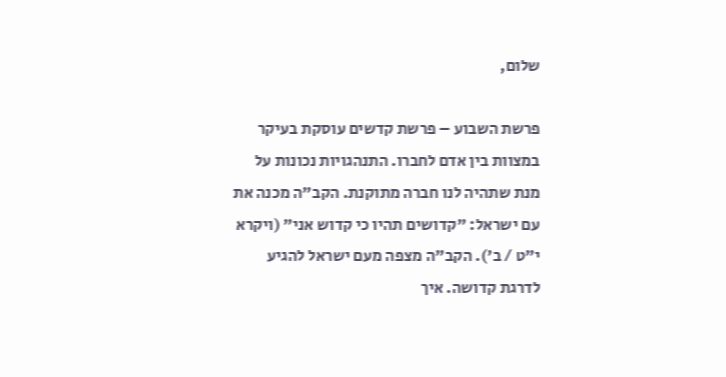שלום,

פרשת השבוע – פרשת קדשים עוסקת בעיקר במצוות בין אדם לחברו. התנהגויות נכונות על מנת שתהיה לנו חברה מתוקנת. הקב"ה מכנה את עם ישראל: "קדושים תהיו כי קדוש אני" (ויקרא י"ט / ב'). הקב"ה מצפה מעם ישראל להגיע לדרגת קדושה. איך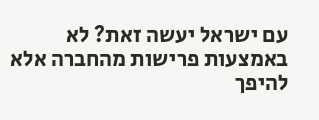עם ישראל יעשה זאת? לא באמצעות פרישות מהחברה אלא להיפך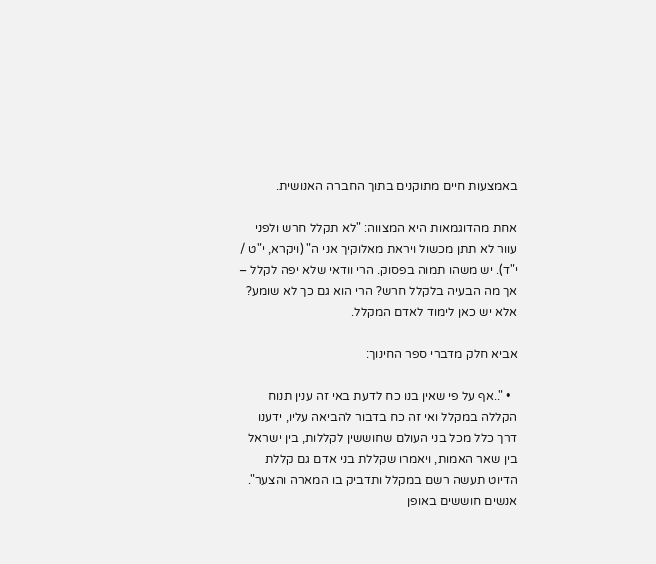באמצעות חיים מתוקנים בתוך החברה האנושית.

אחת מהדוגמאות היא המצווה: "לא תקלל חרש ולפני עוור לא תתן מכשול ויראת מאלוקיך אני ה" (ויקרא, י"ט / י"ד). יש משהו תמוה בפסוק. הרי וודאי שלא יפה לקלל – אך מה הבעיה בלקלל חרש? הרי הוא גם כך לא שומע? אלא יש כאן לימוד לאדם המקלל.

אביא חלק מדברי ספר החינוך:

  • "..אף על פי שאין בנו כח לדעת באי זה ענין תנוח הקללה במקלל ואי זה כח בדבור להביאה עליו, ידענו דרך כלל מכל בני העולם שחוששין לקללות, בין ישראל בין שאר האמות, ויאמרו שקללת בני אדם גם קללת הדיוט תעשה רשם במקלל ותדביק בו המארה והצער". אנשים חוששים באופן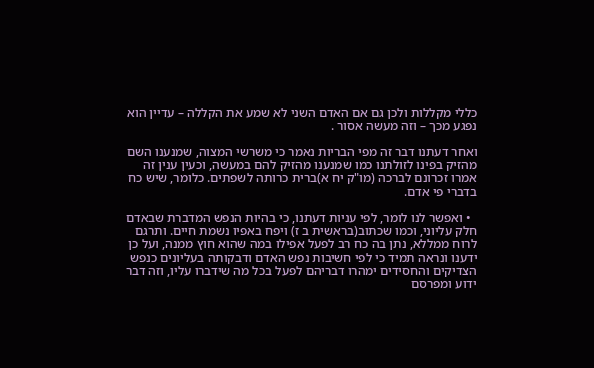כללי מקללות ולכן גם אם האדם השני לא שמע את הקללה – עדיין הוא נפגע מכך – וזה מעשה אסור .

ואחר דעתנו דבר זה מפי הבריות נאמר כי משרשי המצוה, שמנענו השם מהזיק בפינו לזולתנו כמו שמנענו מהזיק להם במעשה, וכעין ענין זה אמרו זכרונם לברכה (מו"ק יח א)ברית כרותה לשפתים. כלומר, שיש כח בדברי פי אדם.

  • ואפשר לנו לומר, לפי עניות דעתנו, כי בהיות הנפש המדברת שבאדם חלק עליוני, וכמו שכתוב(בראשית ב ז) ויפח באפיו נשמת חיים. ותרגם לרוח ממללא, נתן בה כח רב לפעל אפילו במה שהוא חוץ ממנה, ועל כן ידענו ונראה תמיד כי לפי חשיבות נפש האדם ודבקותה בעליונים כנפש הצדיקים והחסידים ימהרו דבריהם לפעל בכל מה שידברו עליו, וזה דבר ידוע ומפרסם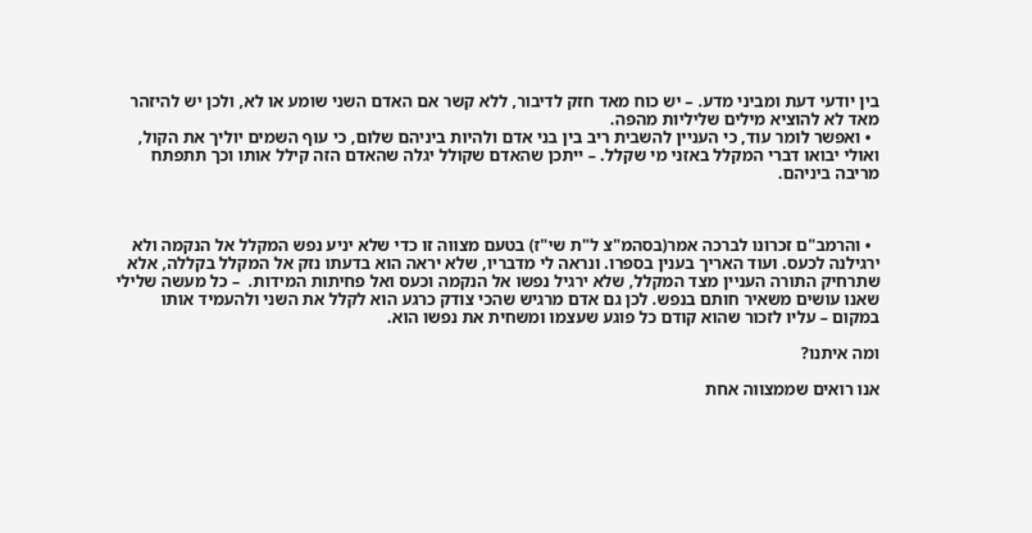בין יודעי דעת ומביני מדע. – יש כוח מאד חזק לדיבור, ללא קשר אם האדם השני שומע או לא, ולכן יש להיזהר מאד לא להוציא מילים שליליות מהפה.
  • ואפשר לומר עוד, כי העניין להשבית ריב בין בני אדם ולהיות ביניהם שלום, כי עוף השמים יוליך את הקול, ואולי יבואו דברי המקלל באזני מי שקלל. – ייתכן שהאדם שקולל יגלה שהאדם הזה קילל אותו וכך תתפתח מריבה ביניהם.



  • והרמב"ם זכרונו לברכה אמר(בסהמ"צ ל"ת שי"ז) בטעם מצווה זו כדי שלא יניע נפש המקלל אל הנקמה ולא ירגילנה לכעס. ועוד האריך בענין בספרו. ונראה לי מדבריו, שלא יראה הוא בדעתו נזק אל המקלל בקללה, אלא שתרחיק התורה העניין מצד המקלל, שלא ירגיל נפשו אל הנקמה וכעס ואל פחיתות המידות.  – כל מעשה שלילי שאנו עושים משאיר חותם בנפש. לכן גם אדם מרגיש שהכי צודק כרגע הוא לקלל את השני ולהעמיד אותו במקום – עליו לזכור שהוא קודם כל פוגע שעצמו ומשחית את נפשו הוא.

ומה איתנו?

אנו רואים שממצווה אחת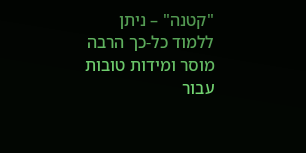"קטנה" – ניתן ללמוד כל-כך הרבה מוסר ומידות טובות עבור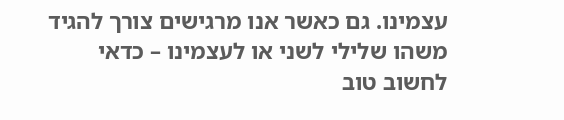עצמינו. גם כאשר אנו מרגישים צורך להגיד משהו שלילי לשני או לעצמינו – כדאי לחשוב טוב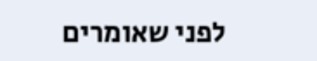לפני שאומרים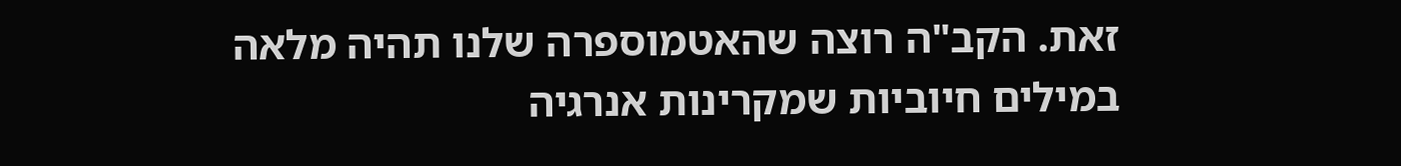זאת. הקב"ה רוצה שהאטמוספרה שלנו תהיה מלאה במילים חיוביות שמקרינות אנרגיה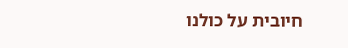חיובית על כולנו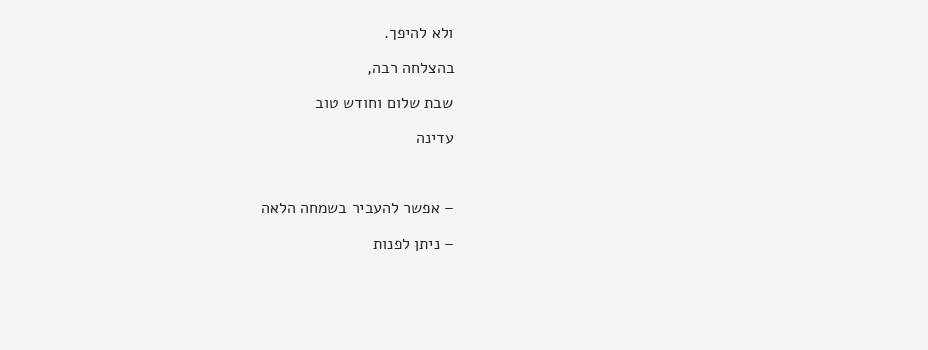ולא להיפך.

בהצלחה רבה,

שבת שלום וחודש טוב

עדינה



– אפשר להעביר בשמחה הלאה

– ניתן לפנות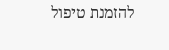להזמנת טיפול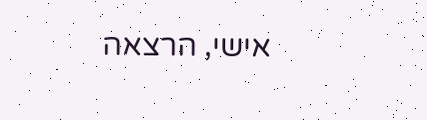אישי, הרצאה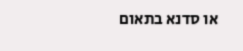או סדנא בתאום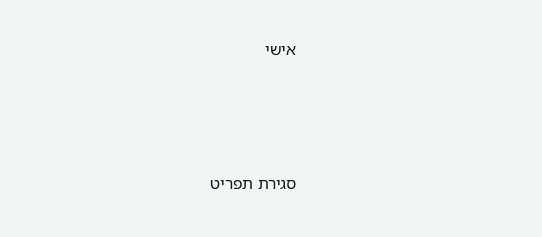אישי





סגירת תפריט